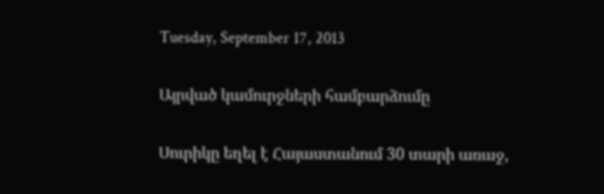Tuesday, September 17, 2013

Այրված կամուրջների համբարձումը

Սուրիկը եղել է Հայաստանում 30 տարի առաջ,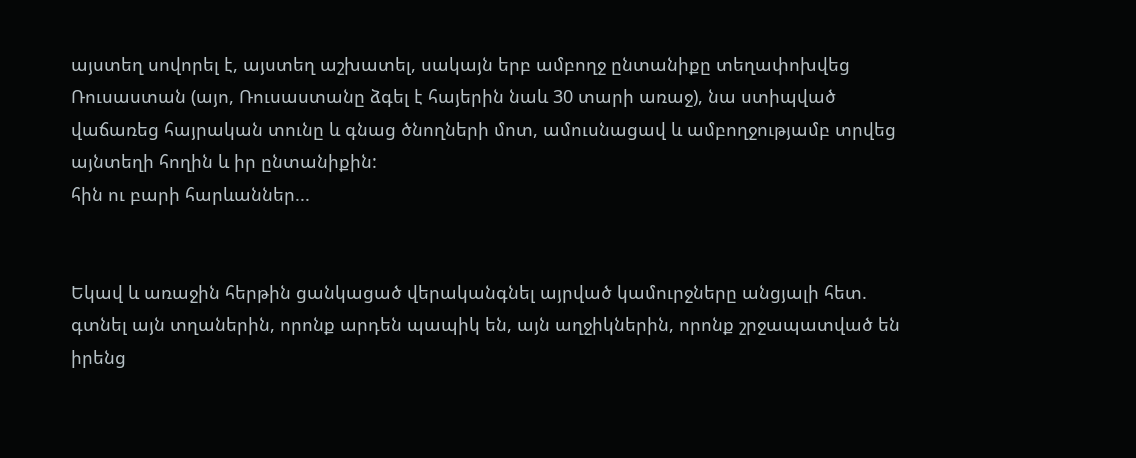այստեղ սովորել է, այստեղ աշխատել, սակայն երբ ամբողջ ընտանիքը տեղափոխվեց Ռուսաստան (այո, Ռուսաստանը ձգել է հայերին նաև 30 տարի առաջ), նա ստիպված վաճառեց հայրական տունը և գնաց ծնողների մոտ, ամուսնացավ և ամբողջությամբ տրվեց այնտեղի հողին և իր ընտանիքին:
հին ու բարի հարևաններ...


Եկավ և առաջին հերթին ցանկացած վերականգնել այրված կամուրջները անցյալի հետ. գտնել այն տղաներին, որոնք արդեն պապիկ են, այն աղջիկներին, որոնք շրջապատված են իրենց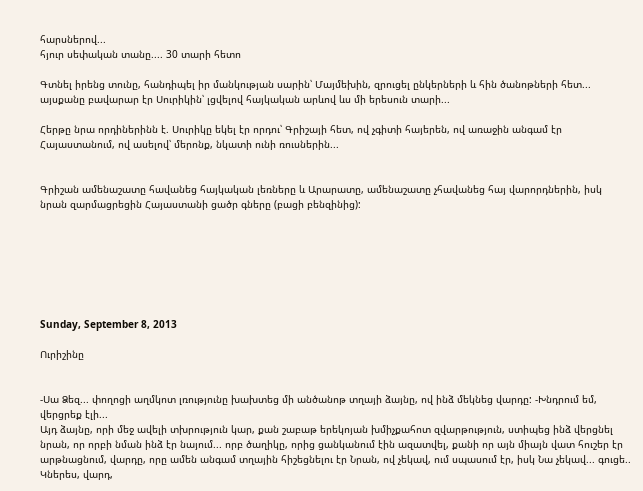հարսներով...
հյուր սեփական տանը.... 30 տարի հետո

Գտնել իրենց տունը, հանդիպել իր մանկության սարին՝ Մայմեխին, զրուցել ընկերների և հին ծանոթների հետ... այսքանը բավարար էր Սուրիկին՝ լցվելով հայկական արևով ևս մի երեսուն տարի...

Հերթը նրա որդիներինն է. Սուրիկը եկել էր որդու՝ Գրիշայի հետ, ով չգիտի հայերեն, ով առաջին անգամ էր Հայաստանում, ով ասելով՝ մերոնք, նկատի ունի ռուսներին...


Գրիշան ամենաշատը հավանեց հայկական լեռները և Արարատը, ամենաշատը չհավանեց հայ վարորդներին, իսկ նրան զարմացրեցին Հայաստանի ցածր գները (բացի բենզինից):







Sunday, September 8, 2013

Ուրիշինը


-Սա Ձեզ... փողոցի աղմկոտ լռությունը խախտեց մի անծանոթ տղայի ձայնը, ով ինձ մեկնեց վարդը: -Խնդրում եմ, վերցրեք էլի...
Այդ ձայնը, որի մեջ ավելի տխրություն կար, քան շաբաթ երեկոյան խմիչքահոտ զվարթություն, ստիպեց ինձ վերցնել նրան, որ որբի նման ինձ էր նայում... որբ ծաղիկը, որից ցանկանում էին ազատվել, քանի որ այն միայն վատ հուշեր էր արթնացնում, վարդը, որը ամեն անգամ տղային հիշեցնելու էր Նրան, ով չեկավ, ում սպասում էր, իսկ Նա չեկավ... գուցե..
Կներես, վարդ,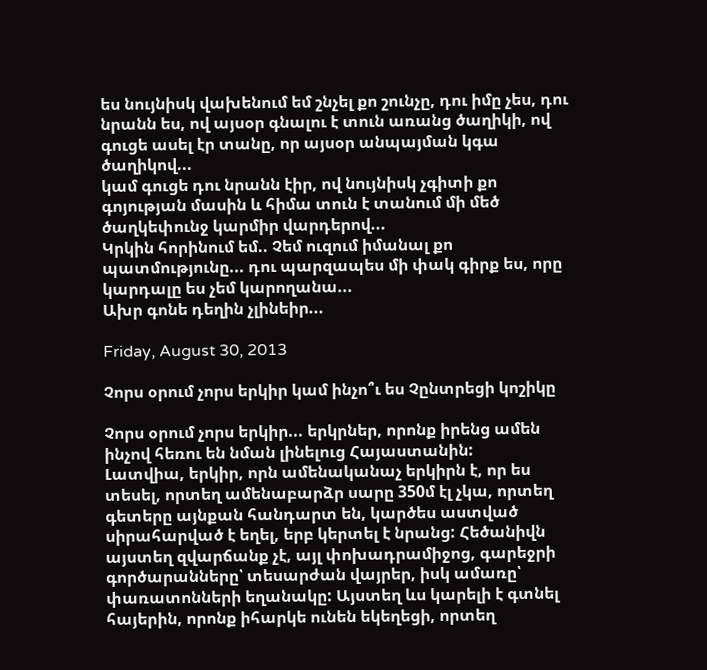ես նույնիսկ վախենում եմ շնչել քո շունչը, դու իմը չես, դու նրանն ես, ով այսօր գնալու է տուն առանց ծաղիկի, ով գուցե ասել էր տանը, որ այսօր անպայման կգա ծաղիկով...
կամ գուցե դու նրանն էիր, ով նույնիսկ չգիտի քո գոյության մասին և հիմա տուն է տանում մի մեծ ծաղկեփունջ կարմիր վարդերով...
Կրկին հորինում եմ.. Չեմ ուզում իմանալ քո պատմությունը... դու պարզապես մի փակ գիրք ես, որը կարդալը ես չեմ կարողանա...
Ախր գոնե դեղին չլինեիր...

Friday, August 30, 2013

Չորս օրում չորս երկիր կամ ինչո՞ւ ես Չընտրեցի կոշիկը

Չորս օրում չորս երկիր... երկրներ, որոնք իրենց ամեն ինչով հեռու են նման լինելուց Հայաստանին:
Լատվիա, երկիր, որն ամենականաչ երկիրն է, որ ես տեսել, որտեղ ամենաբարձր սարը 350մ էլ չկա, որտեղ գետերը այնքան հանդարտ են, կարծես աստված սիրահարված է եղել, երբ կերտել է նրանց: Հեծանիվն այստեղ զվարճանք չէ, այլ փոխադրամիջոց, գարեջրի գործարանները՝ տեսարժան վայրեր, իսկ ամառը՝ փառատոնների եղանակը: Այստեղ ևս կարելի է գտնել հայերին, որոնք իհարկե ունեն եկեղեցի, որտեղ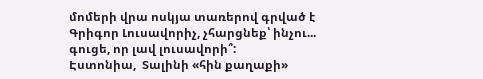մոմերի վրա ոսկյա տառերով գրված է Գրիգոր Լուսավորիչ, չհարցնեք՝ ինչու... գուցե, որ լավ լուսավորի՞:
Էստոնիա,  Տալինի «հին քաղաքի»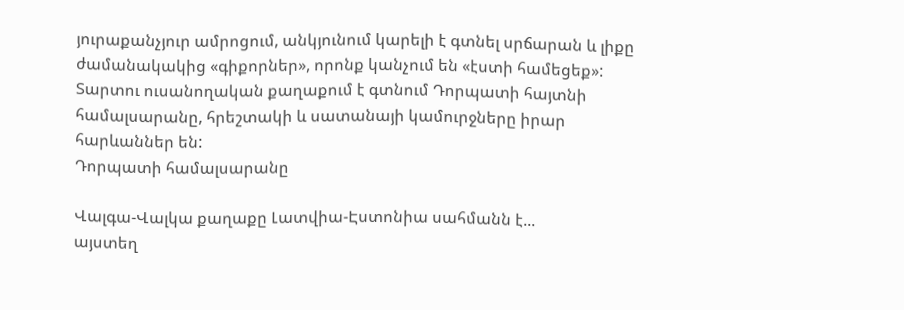յուրաքանչյուր ամրոցում, անկյունում կարելի է գտնել սրճարան և լիքը ժամանակակից «գիքորներ», որոնք կանչում են «էստի համեցեք»: Տարտու ուսանողական քաղաքում է գտնում Դորպատի հայտնի համալսարանը, հրեշտակի և սատանայի կամուրջները իրար հարևաններ են:
Դորպատի համալսարանը

Վալգա-Վալկա քաղաքը Լատվիա-Էստոնիա սահմանն է...
այստեղ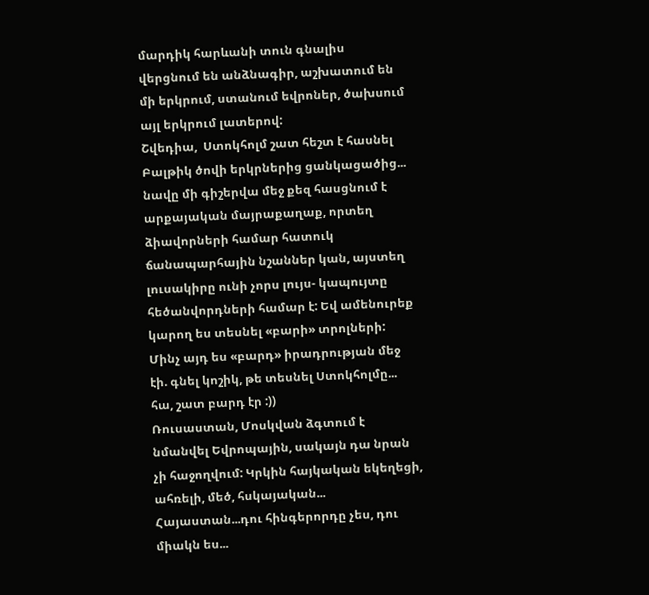մարդիկ հարևանի տուն գնալիս վերցնում են անձնագիր, աշխատում են մի երկրում, ստանում եվրոներ, ծախսում այլ երկրում լատերով:
Շվեդիա,  Ստոկհոլմ շատ հեշտ է հասնել Բալթիկ ծովի երկրներից ցանկացածից... նավը մի գիշերվա մեջ քեզ հասցնում է արքայական մայրաքաղաք, որտեղ ձիավորների համար հատուկ ճանապարհային նշաններ կան, այստեղ լուսակիրը ունի չորս լույս- կապույտը հեծանվորդների համար է: Եվ ամենուրեք կարող ես տեսնել «բարի» տրոլների:
Մինչ այդ ես «բարդ» իրադրության մեջ էի. գնել կոշիկ, թե տեսնել Ստոկհոլմը... հա, շատ բարդ էր :))
Ռուսաստան, Մոսկվան ձգտում է նմանվել Եվրոպային, սակայն դա նրան չի հաջողվում: Կրկին հայկական եկեղեցի, ահռելի, մեծ, հսկայական...
Հայաստան...դու հինգերորդը չես, դու միակն ես...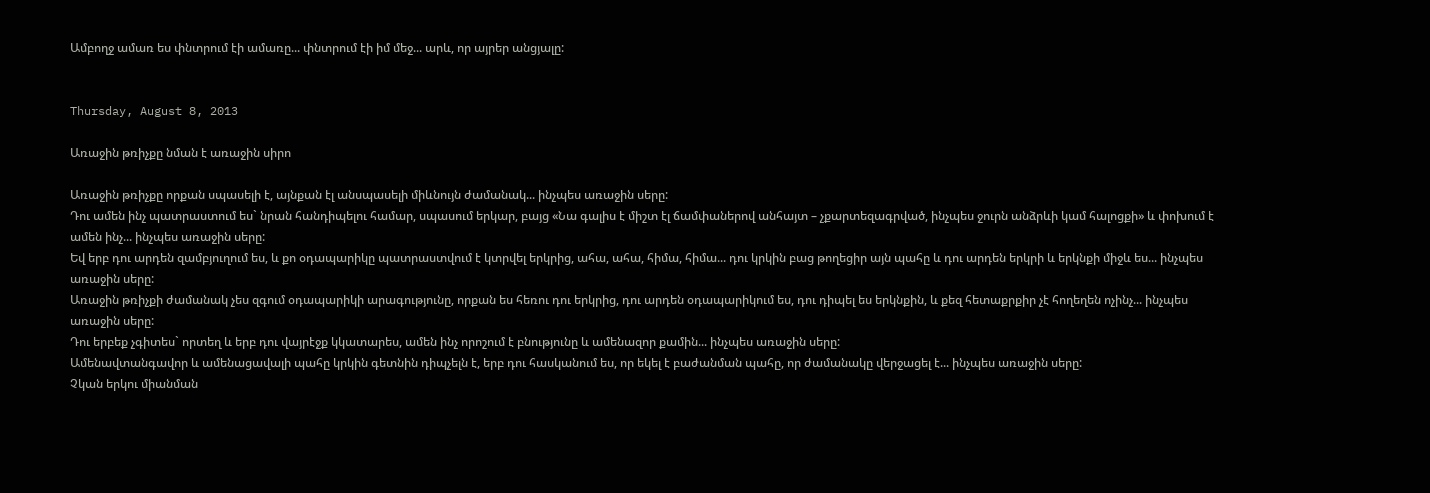Ամբողջ ամառ ես փնտրում էի ամառը... փնտրում էի իմ մեջ... արև, որ այրեր անցյալը:


Thursday, August 8, 2013

Առաջին թռիչքը նման է առաջին սիրո

Առաջին թռիչքը որքան սպասելի է, այնքան էլ անսպասելի միևնույն ժամանակ... ինչպես առաջին սերը:
Դու ամեն ինչ պատրաստում ես` նրան հանդիպելու համար, սպասում երկար, բայց «Նա գալիս է միշտ էլ ճամփաներով անհայտ – չքարտեզագրված, ինչպես ջուրն անձրևի կամ հալոցքի» և փոխում է ամեն ինչ... ինչպես առաջին սերը:
Եվ երբ դու արդեն զամբյուղում ես, և քո օդապարիկը պատրաստվում է կտրվել երկրից, ահա, ահա, հիմա, հիմա... դու կրկին բաց թողեցիր այն պահը և դու արդեն երկրի և երկնքի միջև ես... ինչպես առաջին սերը:
Առաջին թռիչքի ժամանակ չես զգում օդապարիկի արագությունը, որքան ես հեռու դու երկրից, դու արդեն օդապարիկում ես, դու դիպել ես երկնքին, և քեզ հետաքրքիր չէ հողեղեն ոչինչ... ինչպես առաջին սերը:
Դու երբեք չգիտես` որտեղ և երբ դու վայրէջք կկատարես, ամեն ինչ որոշում է բնությունը և ամենազոր քամին... ինչպես առաջին սերը:
Ամենավտանգավոր և ամենացավալի պահը կրկին գետնին դիպչելն է, երբ դու հասկանում ես, որ եկել է բաժանման պահը, որ ժամանակը վերջացել է... ինչպես առաջին սերը:
Չկան երկու միանման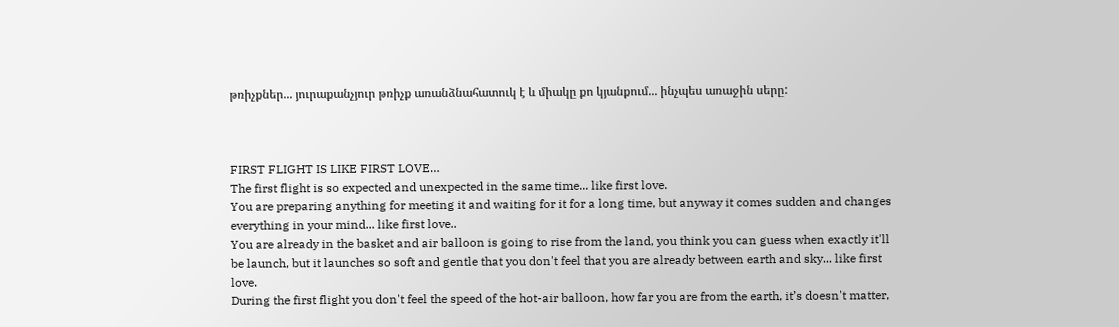թռիչքներ... յուրաքանչյուր թռիչք առանձնահատուկ է և միակը քո կյանքում... ինչպես առաջին սերը:



FIRST FLIGHT IS LIKE FIRST LOVE…
The first flight is so expected and unexpected in the same time... like first love.
You are preparing anything for meeting it and waiting for it for a long time, but anyway it comes sudden and changes everything in your mind... like first love..
You are already in the basket and air balloon is going to rise from the land, you think you can guess when exactly it'll be launch, but it launches so soft and gentle that you don't feel that you are already between earth and sky... like first love.
During the first flight you don't feel the speed of the hot-air balloon, how far you are from the earth, it’s doesn't matter,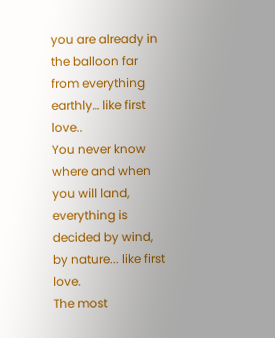you are already in the balloon far from everything earthly… like first love..
You never know where and when you will land, everything is decided by wind, by nature... like first love.
The most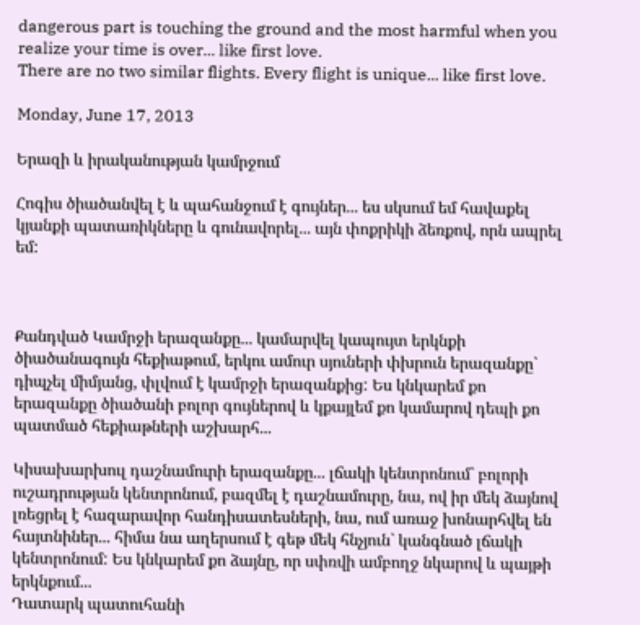dangerous part is touching the ground and the most harmful when you realize your time is over... like first love.
There are no two similar flights. Every flight is unique... like first love.

Monday, June 17, 2013

Երազի և իրականության կամրջում

Հոգիս ծիածանվել է և պահանջում է գույներ... ես սկսում եմ հավաքել կյանքի պատառիկները և գունավորել... այն փոքրիկի ձեռքով, որն ապրել եմ:



Քանդված Կամրջի երազանքը... կամարվել կապույտ երկնքի ծիածանագույն հեքիաթում, երկու ամուր սյուների փխրուն երազանքը` դիպչել միմյանց, փլվում է կամրջի երազանքից: Ես կնկարեմ քո երազանքը ծիածանի բոլոր գույներով և կքայլեմ քո կամարով դեպի քո պատմած հեքիաթների աշխարհ...

Կիսախարխուլ դաշնամուրի երազանքը... լճակի կենտրոնում` բոլորի ուշադրության կենտրոնում, բազմել է դաշնամուրը, նա, ով իր մեկ ձայնով լռեցրել է հազարավոր հանդիսատեսների, նա, ում առաջ խոնարհվել են հայտնիներ... հիմա նա աղերսում է գեթ մեկ հնչյուն` կանգնած լճակի կենտրոնում: Ես կնկարեմ քո ձայնը, որ սփռվի ամբողջ նկարով և պայթի երկնքում...
Դատարկ պատուհանի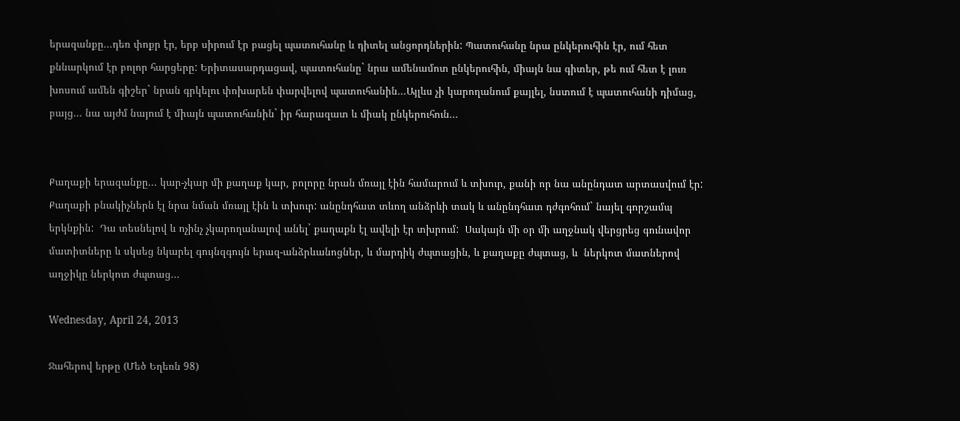երազանքը...դեռ փոքր էր, երբ սիրում էր բացել պատուհանը և դիտել անցորդներին: Պատուհանը նրա ընկերուհին էր, ում հետ քննարկում էր բոլոր հարցերը: Երիտասարդացավ, պատուհանը` նրա ամենամոտ ընկերուհին, միայն նա գիտեր, թե ում հետ է լուռ խոսում ամեն գիշեր` նրան գրկելու փոխարեն փարվելով պատուհանին...Այլևս չի կարողանում քայլել, նստում է պատուհանի դիմաց, բայց... նա այժմ նայում է միայն պատուհանին` իր հարազատ և միակ ընկերուհուն...


Քաղաքի երազանքը... կար-չկար մի քաղաք կար, բոլորը նրան մռայլ էին համարում և տխուր, քանի որ նա անընդատ արտասվում էր:  Քաղաքի բնակիչներն էլ նրա նման մռայլ էին և տխուր: անընդհատ տևող անձրևի տակ և անընդհատ դժգոհում` նայել գորշամպ երկնքին:  Դա տեսնելով և ոչինչ չկարողանալով անել` քաղաքն էլ ավելի էր տխրում:  Սակայն մի օր մի աղջնակ վերցրեց գունավոր մատիտները և սկսեց նկարել գույնզգույն երազ-անձրևանոցներ, և մարդիկ ժպտացին, և քաղաքը ժպտաց, և  ներկոտ մատներով աղջիկը ներկոտ ժպտաց...

Wednesday, April 24, 2013

Ջահերով երթը (Մեծ Եղեռն 98)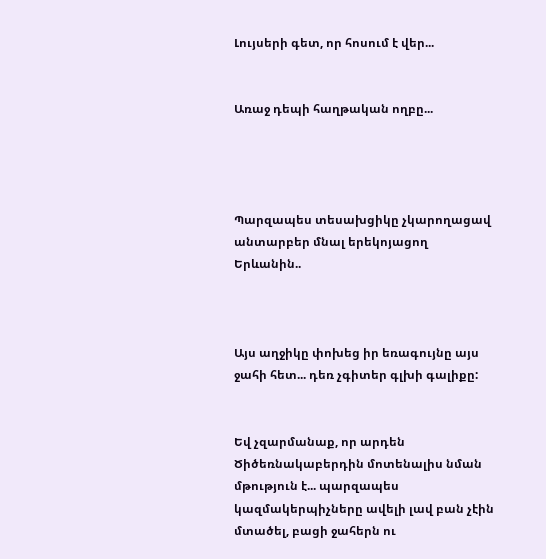Լույսերի գետ, որ հոսում է վեր...


Առաջ դեպի հաղթական ողբը...




Պարզապես տեսախցիկը չկարողացավ անտարբեր մնալ երեկոյացող Երևանին..



Այս աղջիկը փոխեց իր եռագույնը այս ջահի հետ... դեռ չգիտեր գլխի գալիքը:


Եվ չզարմանաք, որ արդեն Ծիծեռնակաբերդին մոտենալիս նման մթություն է... պարզապես կազմակերպիչները ավելի լավ բան չէին մտածել, բացի ջահերն ու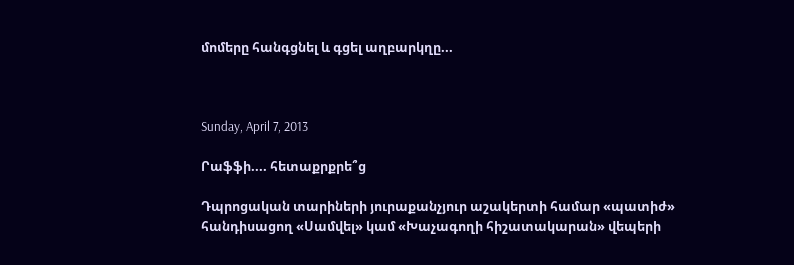մոմերը հանգցնել և գցել աղբարկղը...



Sunday, April 7, 2013

Րաֆֆի.... հետաքրքրե՞ց

Դպրոցական տարիների յուրաքանչյուր աշակերտի համար «պատիժ» հանդիսացող «Սամվել» կամ «Խաչագողի հիշատակարան» վեպերի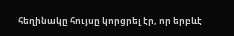հեղինակը հույսը կորցրել էր, որ երբևէ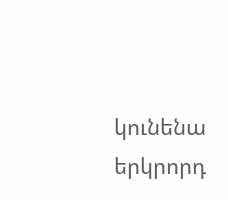կունենա երկրորդ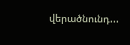վերածնունդ...